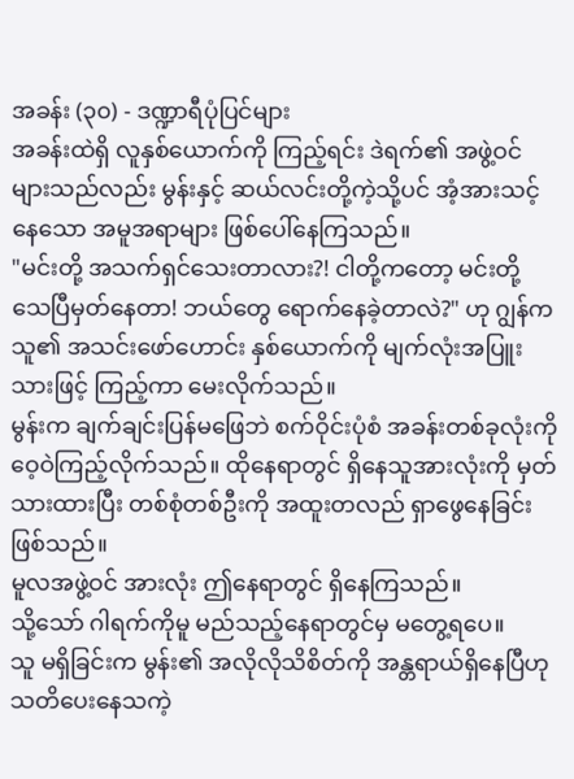အခန်း (၃၀) - ဒဏ္ဍာရီပုံပြင်များ
အခန်းထဲရှိ လူနှစ်ယောက်ကို ကြည့်ရင်း ဒဲရက်၏ အဖွဲ့ဝင်များသည်လည်း မွန်းနှင့် ဆယ်လင်းတို့ကဲ့သို့ပင် အံ့အားသင့်နေသော အမူအရာများ ဖြစ်ပေါ်နေကြသည်။
"မင်းတို့ အသက်ရှင်သေးတာလား?! ငါတို့ကတော့ မင်းတို့ သေပြီမှတ်နေတာ! ဘယ်တွေ ရောက်နေခဲ့တာလဲ?" ဟု ဂျွန်က သူ၏ အသင်းဖော်ဟောင်း နှစ်ယောက်ကို မျက်လုံးအပြူးသားဖြင့် ကြည့်ကာ မေးလိုက်သည်။
မွန်းက ချက်ချင်းပြန်မဖြေဘဲ စက်ဝိုင်းပုံစံ အခန်းတစ်ခုလုံးကို ဝေ့ဝဲကြည့်လိုက်သည်။ ထိုနေရာတွင် ရှိနေသူအားလုံးကို မှတ်သားထားပြီး တစ်စုံတစ်ဦးကို အထူးတလည် ရှာဖွေနေခြင်းဖြစ်သည်။
မူလအဖွဲ့ဝင် အားလုံး ဤနေရာတွင် ရှိနေကြသည်။
သို့သော် ဂါရက်ကိုမူ မည်သည့်နေရာတွင်မှ မတွေ့ရပေ။
သူ မရှိခြင်းက မွန်း၏ အလိုလိုသိစိတ်ကို အန္တရာယ်ရှိနေပြီဟု သတိပေးနေသကဲ့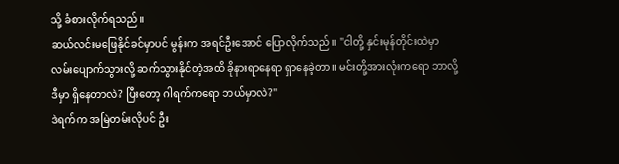သို့ ခံစားလိုက်ရသည်။
ဆယ်လင်းမဖြေနိုင်ခင်မှာပင် မွန်းက အရင်ဦးအောင် ပြောလိုက်သည်။ "ငါတို့ နှင်းမုန်တိုင်းထဲမှာ လမ်းပျောက်သွားလို့ ဆက်သွားနိုင်တဲ့အထိ ခိုနားရာနေရာ ရှာနေခဲ့တာ။ မင်းတို့အားလုံးကရော ဘာလို့ ဒီမှာ ရှိနေတာလဲ? ပြီးတော့ ဂါရက်ကရော ဘယ်မှာလဲ?"
ဒဲရက်က အမြဲတမ်းလိုပင် ဦး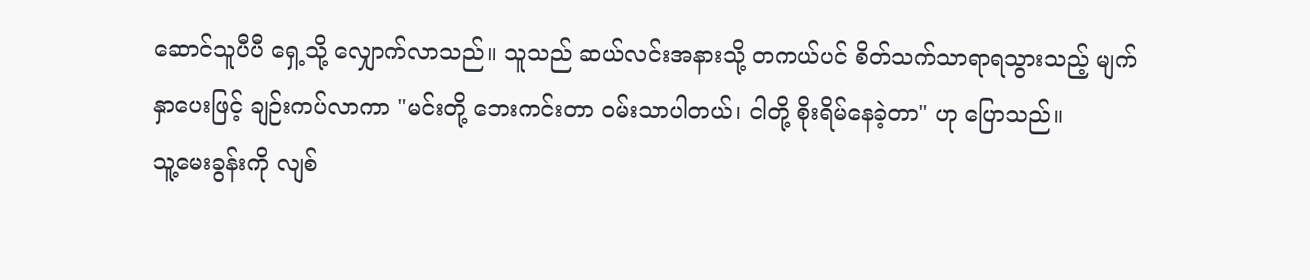ဆောင်သူပီပီ ရှေ့သို့ လျှောက်လာသည်။ သူသည် ဆယ်လင်းအနားသို့ တကယ်ပင် စိတ်သက်သာရာရသွားသည့် မျက်နှာပေးဖြင့် ချဉ်းကပ်လာကာ "မင်းတို့ ဘေးကင်းတာ ဝမ်းသာပါတယ်၊ ငါတို့ စိုးရိမ်နေခဲ့တာ" ဟု ပြောသည်။
သူ့မေးခွန်းကို လျစ်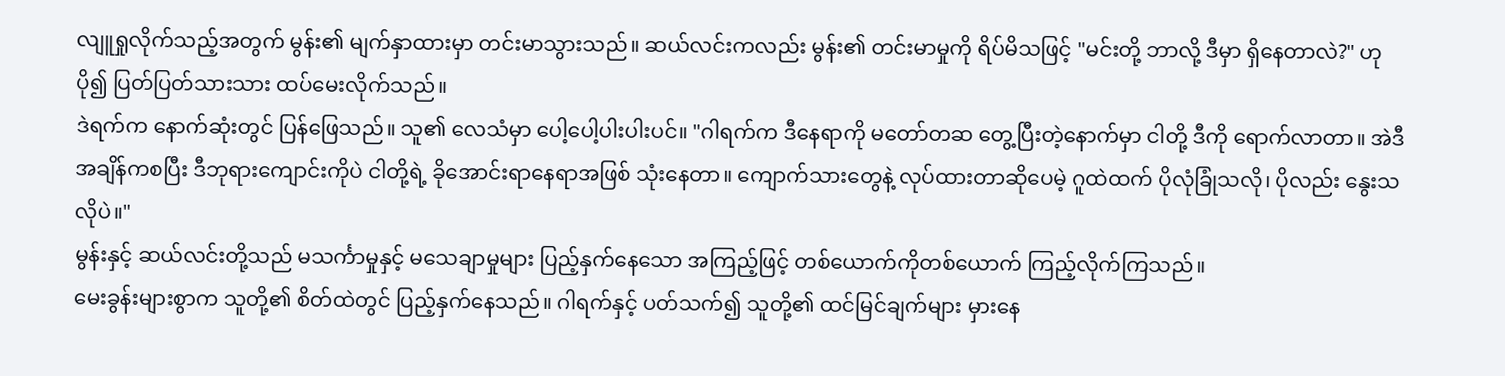လျူရှုလိုက်သည့်အတွက် မွန်း၏ မျက်နှာထားမှာ တင်းမာသွားသည်။ ဆယ်လင်းကလည်း မွန်း၏ တင်းမာမှုကို ရိပ်မိသဖြင့် "မင်းတို့ ဘာလို့ ဒီမှာ ရှိနေတာလဲ?" ဟု ပို၍ ပြတ်ပြတ်သားသား ထပ်မေးလိုက်သည်။
ဒဲရက်က နောက်ဆုံးတွင် ပြန်ဖြေသည်။ သူ၏ လေသံမှာ ပေါ့ပေါ့ပါးပါးပင်။ "ဂါရက်က ဒီနေရာကို မတော်တဆ တွေ့ပြီးတဲ့နောက်မှာ ငါတို့ ဒီကို ရောက်လာတာ။ အဲဒီအချိန်ကစပြီး ဒီဘုရားကျောင်းကိုပဲ ငါတို့ရဲ့ ခိုအောင်းရာနေရာအဖြစ် သုံးနေတာ။ ကျောက်သားတွေနဲ့ လုပ်ထားတာဆိုပေမဲ့ ဂူထဲထက် ပိုလုံခြုံသလို၊ ပိုလည်း နွေးသလိုပဲ။"
မွန်းနှင့် ဆယ်လင်းတို့သည် မသင်္ကာမှုနှင့် မသေချာမှုများ ပြည့်နှက်နေသော အကြည့်ဖြင့် တစ်ယောက်ကိုတစ်ယောက် ကြည့်လိုက်ကြသည်။
မေးခွန်းများစွာက သူတို့၏ စိတ်ထဲတွင် ပြည့်နှက်နေသည်။ ဂါရက်နှင့် ပတ်သက်၍ သူတို့၏ ထင်မြင်ချက်များ မှားနေ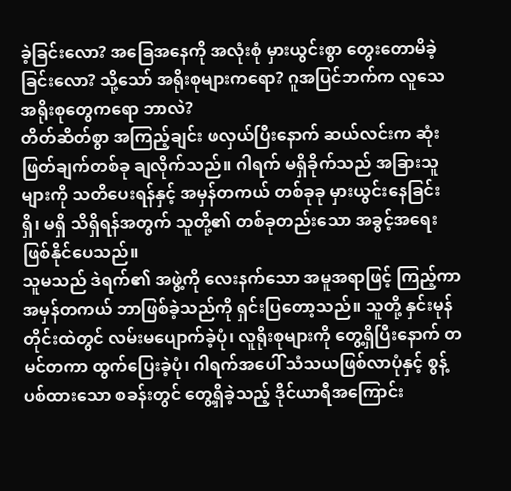ခဲ့ခြင်းလော? အခြေအနေကို အလုံးစုံ မှားယွင်းစွာ တွေးတောမိခဲ့ခြင်းလော? သို့သော် အရိုးစုများကရော? ဂူအပြင်ဘက်က လူသေအရိုးစုတွေကရော ဘာလဲ?
တိတ်ဆိတ်စွာ အကြည့်ချင်း ဖလှယ်ပြီးနောက် ဆယ်လင်းက ဆုံးဖြတ်ချက်တစ်ခု ချလိုက်သည်။ ဂါရက် မရှိခိုက်သည် အခြားသူများကို သတိပေးရန်နှင့် အမှန်တကယ် တစ်ခုခု မှားယွင်းနေခြင်း ရှိ၊ မရှိ သိရှိရန်အတွက် သူတို့၏ တစ်ခုတည်းသော အခွင့်အရေး ဖြစ်နိုင်ပေသည်။
သူမသည် ဒဲရက်၏ အဖွဲ့ကို လေးနက်သော အမူအရာဖြင့် ကြည့်ကာ အမှန်တကယ် ဘာဖြစ်ခဲ့သည်ကို ရှင်းပြတော့သည်။ သူတို့ နှင်းမုန်တိုင်းထဲတွင် လမ်းမပျောက်ခဲ့ပုံ၊ လူရိုးစုများကို တွေ့ရှိပြီးနောက် တမင်တကာ ထွက်ပြေးခဲ့ပုံ၊ ဂါရက်အပေါ် သံသယဖြစ်လာပုံနှင့် စွန့်ပစ်ထားသော စခန်းတွင် တွေ့ရှိခဲ့သည့် ဒိုင်ယာရီအကြောင်း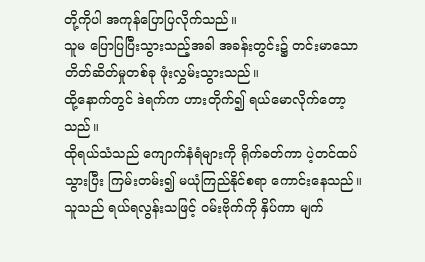တို့ကိုပါ အကုန်ပြောပြလိုက်သည်။
သူမ ပြောပြပြီးသွားသည့်အခါ အခန်းတွင်း၌ တင်းမာသော တိတ်ဆိတ်မှုတစ်ခု ဖုံးလွှမ်းသွားသည်။
ထို့နောက်တွင် ဒဲရက်က ဟားတိုက်၍ ရယ်မောလိုက်တော့သည်။
ထိုရယ်သံသည် ကျောက်နံရံများကို ရိုက်ခတ်ကာ ပဲ့တင်ထပ်သွားပြီး ကြမ်းတမ်း၍ မယုံကြည်နိုင်စရာ ကောင်းနေသည်။ သူသည် ရယ်ရလွန်းသဖြင့် ဝမ်းဗိုက်ကို နှိပ်ကာ မျက်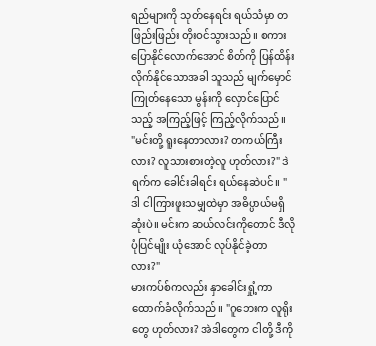ရည်များကို သုတ်နေရင်း ရယ်သံမှာ တဖြည်းဖြည်း တိုးဝင်သွားသည်။ စကားပြောနိုင်လောက်အောင် စိတ်ကို ပြန်ထိန်းလိုက်နိုင်သောအခါ သူသည် မျက်မှောင်ကြုတ်နေသော မွန်းကို လှောင်ပြောင်သည့် အကြည့်ဖြင့် ကြည့်လိုက်သည်။
"မင်းတို့ ရူးနေတာလား? တကယ်ကြီးလား? လူသားစားတဲ့လူ ဟုတ်လား?" ဒဲရက်က ခေါင်းခါရင်း ရယ်နေဆဲပင်။ "ဒါ ငါကြားဖူးသမျှထဲမှာ အဓိပ္ပာယ်မရှိဆုံးပဲ။ မင်းက ဆယ်လင်းကိုတောင် ဒီလို ပုံပြင်မျိုး ယုံအောင် လုပ်နိုင်ခဲ့တာလား?"
မားကပ်စ်ကလည်း နှာခေါင်းရှုံ့ကာ ထောက်ခံလိုက်သည်။ "ဂူဘေးက လူရိုးတွေ ဟုတ်လား? အဲဒါတွေက ငါတို့ ဒီကို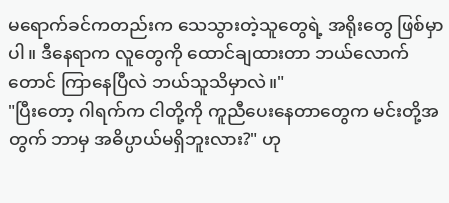မရောက်ခင်ကတည်းက သေသွားတဲ့သူတွေရဲ့ အရိုးတွေ ဖြစ်မှာပါ။ ဒီနေရာက လူတွေကို ထောင်ချထားတာ ဘယ်လောက်တောင် ကြာနေပြီလဲ ဘယ်သူသိမှာလဲ။"
"ပြီးတော့ ဂါရက်က ငါတို့ကို ကူညီပေးနေတာတွေက မင်းတို့အတွက် ဘာမှ အဓိပ္ပာယ်မရှိဘူးလား?" ဟု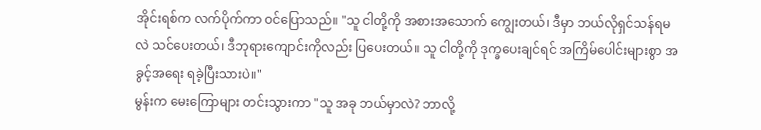အိုင်းရစ်က လက်ပိုက်ကာ ဝင်ပြောသည်။ "သူ ငါတို့ကို အစားအသောက် ကျွေးတယ်၊ ဒီမှာ ဘယ်လိုရှင်သန်ရမလဲ သင်ပေးတယ်၊ ဒီဘုရားကျောင်းကိုလည်း ပြပေးတယ်။ သူ ငါတို့ကို ဒုက္ခပေးချင်ရင် အကြိမ်ပေါင်းများစွာ အခွင့်အရေး ရခဲ့ပြီးသားပဲ။"
မွန်းက မေးကြောများ တင်းသွားကာ "သူ အခု ဘယ်မှာလဲ? ဘာလို့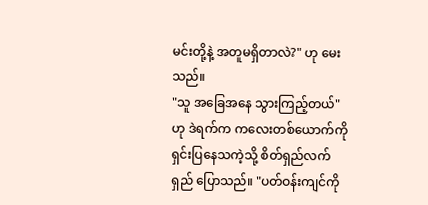မင်းတို့နဲ့ အတူမရှိတာလဲ?" ဟု မေးသည်။
"သူ အခြေအနေ သွားကြည့်တယ်" ဟု ဒဲရက်က ကလေးတစ်ယောက်ကို ရှင်းပြနေသကဲ့သို့ စိတ်ရှည်လက်ရှည် ပြောသည်။ "ပတ်ဝန်းကျင်ကို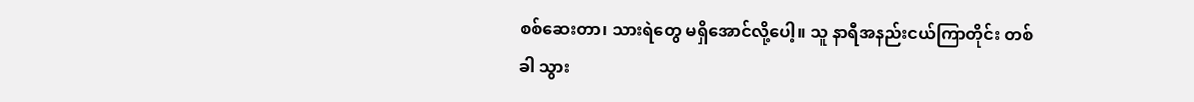စစ်ဆေးတာ၊ သားရဲတွေ မရှိအောင်လို့ပေါ့။ သူ နာရီအနည်းငယ်ကြာတိုင်း တစ်ခါ သွား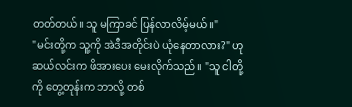တတ်တယ်။ သူ မကြာခင် ပြန်လာလိမ့်မယ်။"
"မင်းတို့က သူ့ကို အဲဒီအတိုင်းပဲ ယုံနေတာလား?" ဟု ဆယ်လင်းက ဖိအားပေး မေးလိုက်သည်။ "သူ ငါတို့ကို တွေ့တုန်းက ဘာလို့ တစ်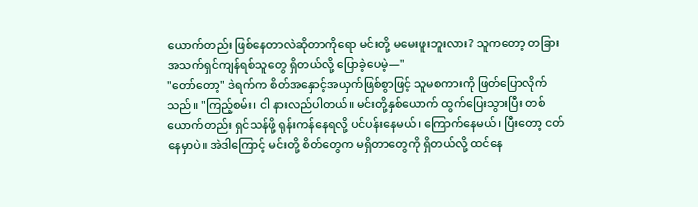ယောက်တည်း ဖြစ်နေတာလဲဆိုတာကိုရော မင်းတို့ မမေးဖူးဘူးလား? သူကတော့ တခြား အသက်ရှင်ကျန်ရစ်သူတွေ ရှိတယ်လို့ ပြောခဲ့ပေမဲ့—"
"တော်တော့" ဒဲရက်က စိတ်အနှောင့်အယှက်ဖြစ်စွာဖြင့် သူမစကားကို ဖြတ်ပြောလိုက်သည်။ "ကြည့်စမ်း၊ ငါ နားလည်ပါတယ်။ မင်းတို့နှစ်ယောက် ထွက်ပြေးသွားပြီး တစ်ယောက်တည်း ရှင်သန်ဖို့ ရုန်းကန်နေရလို့ ပင်ပန်းနေမယ်၊ ကြောက်နေမယ်၊ ပြီးတော့ ငတ်နေမှာပဲ။ အဲဒါကြောင့် မင်းတို့ စိတ်တွေက မရှိတာတွေကို ရှိတယ်လို့ ထင်နေ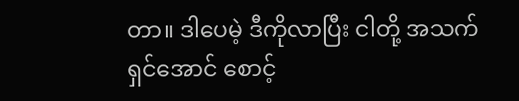တာ။ ဒါပေမဲ့ ဒီကိုလာပြီး ငါတို့ အသက်ရှင်အောင် စောင့်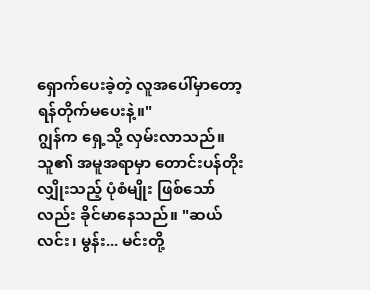ရှောက်ပေးခဲ့တဲ့ လူအပေါ်မှာတော့ ရန်တိုက်မပေးနဲ့။"
ဂျွန်က ရှေ့သို့ လှမ်းလာသည်။ သူ၏ အမူအရာမှာ တောင်းပန်တိုးလျှိုးသည့် ပုံစံမျိုး ဖြစ်သော်လည်း ခိုင်မာနေသည်။ "ဆယ်လင်း၊ မွန်း... မင်းတို့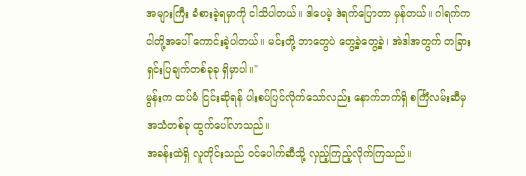အများကြီး ခံစားခဲ့ရမှာကို ငါသိပါတယ်။ ဒါပေမဲ့ ဒဲရက်ပြောတာ မှန်တယ်။ ဂါရက်က ငါတို့အပေါ် ကောင်းခဲ့ပါတယ်။ မင်းတို့ ဘာတွေပဲ တွေ့ခဲ့တွေ့ခဲ့၊ အဲဒါအတွက် တခြား ရှင်းပြချက်တစ်ခုခု ရှိမှာပါ။"
မွန်းက ထပ်မံ ငြင်းဆိုရန် ပါးစပ်ပြင်လိုက်သော်လည်း နောက်ဘက်ရှိ စင်္ကြံလမ်းဆီမှ အသံတစ်ခု ထွက်ပေါ်လာသည်။
အခန်းထဲရှိ လူတိုင်းသည် ဝင်ပေါက်ဆီသို့ လှည့်ကြည့်လိုက်ကြသည်။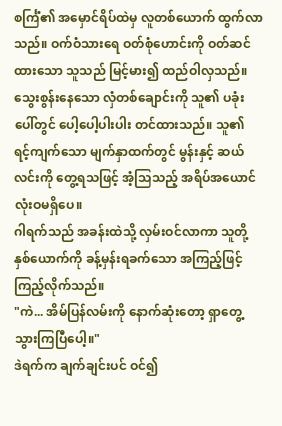စင်္ကြံ၏ အမှောင်ရိပ်ထဲမှ လူတစ်ယောက် ထွက်လာသည်။ ဝက်ဝံသားရေ ဝတ်စုံဟောင်းကို ဝတ်ဆင်ထားသော သူသည် မြင့်မား၍ ထည်ဝါလှသည်။ သွေးစွန်းနေသော လှံတစ်ချောင်းကို သူ၏ ပခုံးပေါ်တွင် ပေါ့ပေါ့ပါးပါး တင်ထားသည်။ သူ၏ ရင့်ကျက်သော မျက်နှာထက်တွင် မွန်းနှင့် ဆယ်လင်းကို တွေ့ရသဖြင့် အံ့သြသည့် အရိပ်အယောင် လုံးဝမရှိပေ။
ဂါရက်သည် အခန်းထဲသို့ လှမ်းဝင်လာကာ သူတို့နှစ်ယောက်ကို ခန့်မှန်းရခက်သော အကြည့်ဖြင့် ကြည့်လိုက်သည်။
"ကဲ... အိမ်ပြန်လမ်းကို နောက်ဆုံးတော့ ရှာတွေ့သွားကြပြီပေါ့။"
ဒဲရက်က ချက်ချင်းပင် ဝင်၍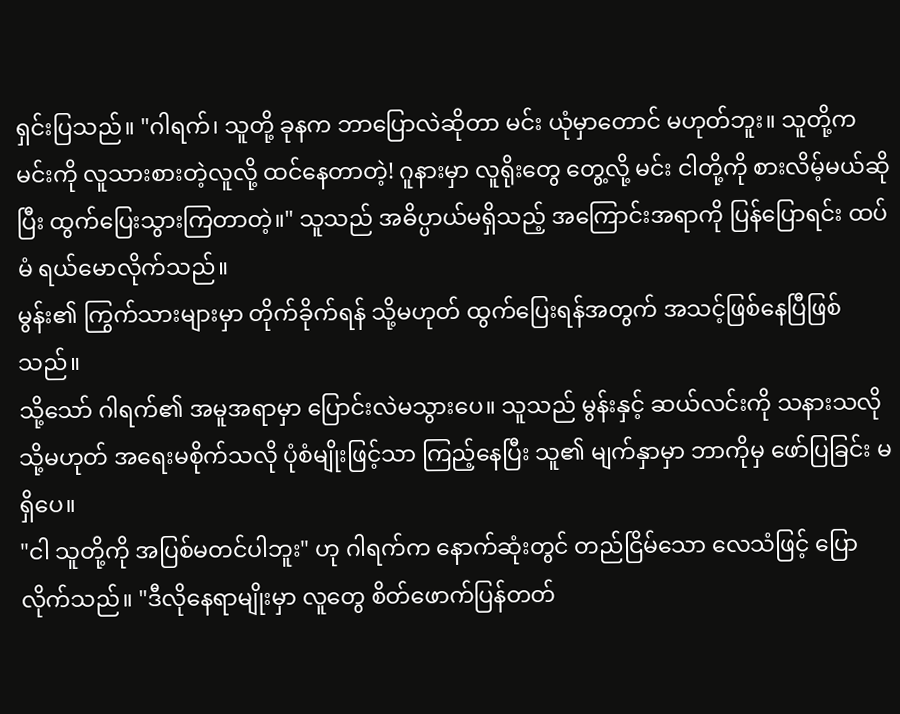ရှင်းပြသည်။ "ဂါရက်၊ သူတို့ ခုနက ဘာပြောလဲဆိုတာ မင်း ယုံမှာတောင် မဟုတ်ဘူး။ သူတို့က မင်းကို လူသားစားတဲ့လူလို့ ထင်နေတာတဲ့! ဂူနားမှာ လူရိုးတွေ တွေ့လို့ မင်း ငါတို့ကို စားလိမ့်မယ်ဆိုပြီး ထွက်ပြေးသွားကြတာတဲ့။" သူသည် အဓိပ္ပာယ်မရှိသည့် အကြောင်းအရာကို ပြန်ပြောရင်း ထပ်မံ ရယ်မောလိုက်သည်။
မွန်း၏ ကြွက်သားများမှာ တိုက်ခိုက်ရန် သို့မဟုတ် ထွက်ပြေးရန်အတွက် အသင့်ဖြစ်နေပြီဖြစ်သည်။
သို့သော် ဂါရက်၏ အမူအရာမှာ ပြောင်းလဲမသွားပေ။ သူသည် မွန်းနှင့် ဆယ်လင်းကို သနားသလို သို့မဟုတ် အရေးမစိုက်သလို ပုံစံမျိုးဖြင့်သာ ကြည့်နေပြီး သူ၏ မျက်နှာမှာ ဘာကိုမှ ဖော်ပြခြင်း မရှိပေ။
"ငါ သူတို့ကို အပြစ်မတင်ပါဘူး" ဟု ဂါရက်က နောက်ဆုံးတွင် တည်ငြိမ်သော လေသံဖြင့် ပြောလိုက်သည်။ "ဒီလိုနေရာမျိုးမှာ လူတွေ စိတ်ဖောက်ပြန်တတ်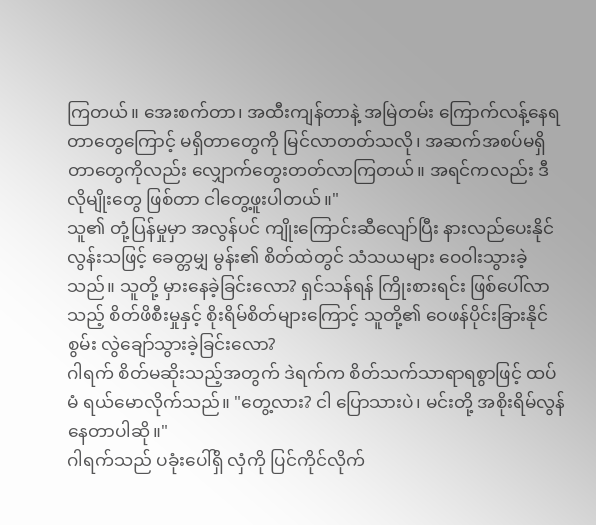ကြတယ်။ အေးစက်တာ၊ အထီးကျန်တာနဲ့ အမြဲတမ်း ကြောက်လန့်နေရတာတွေကြောင့် မရှိတာတွေကို မြင်လာတတ်သလို၊ အဆက်အစပ်မရှိတာတွေကိုလည်း လျှောက်တွေးတတ်လာကြတယ်။ အရင်ကလည်း ဒီလိုမျိုးတွေ ဖြစ်တာ ငါတွေ့ဖူးပါတယ်။"
သူ၏ တုံ့ပြန်မှုမှာ အလွန်ပင် ကျိုးကြောင်းဆီလျော်ပြီး နားလည်ပေးနိုင်လွန်းသဖြင့် ခေတ္တမျှ မွန်း၏ စိတ်ထဲတွင် သံသယများ ဝေဝါးသွားခဲ့သည်။ သူတို့ မှားနေခဲ့ခြင်းလော? ရှင်သန်ရန် ကြိုးစားရင်း ဖြစ်ပေါ်လာသည့် စိတ်ဖိစီးမှုနှင့် စိုးရိမ်စိတ်များကြောင့် သူတို့၏ ဝေဖန်ပိုင်းခြားနိုင်စွမ်း လွဲချော်သွားခဲ့ခြင်းလော?
ဂါရက် စိတ်မဆိုးသည့်အတွက် ဒဲရက်က စိတ်သက်သာရာရစွာဖြင့် ထပ်မံ ရယ်မောလိုက်သည်။ "တွေ့လား? ငါ ပြောသားပဲ၊ မင်းတို့ အစိုးရိမ်လွန်နေတာပါဆို။"
ဂါရက်သည် ပခုံးပေါ်ရှိ လှံကို ပြင်ကိုင်လိုက်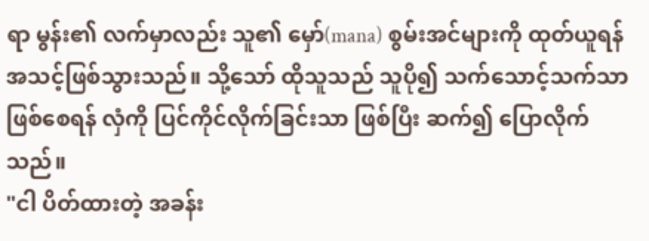ရာ မွန်း၏ လက်မှာလည်း သူ၏ မှော်(mana) စွမ်းအင်များကို ထုတ်ယူရန် အသင့်ဖြစ်သွားသည်။ သို့သော် ထိုသူသည် သူပို၍ သက်သောင့်သက်သာ ဖြစ်စေရန် လှံကို ပြင်ကိုင်လိုက်ခြင်းသာ ဖြစ်ပြီး ဆက်၍ ပြောလိုက်သည်။
"ငါ ပိတ်ထားတဲ့ အခန်း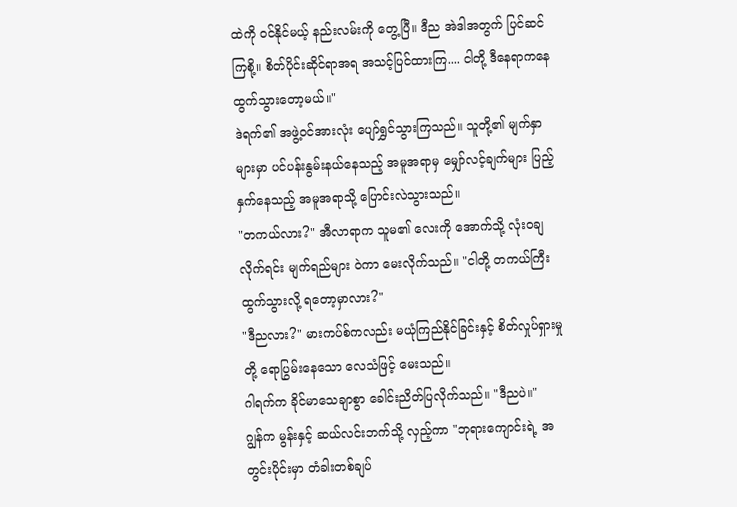ထဲကို ဝင်နိုင်မယ့် နည်းလမ်းကို တွေ့ပြီ။ ဒီည အဲဒါအတွက် ပြင်ဆင်ကြစို့။ စိတ်ပိုင်းဆိုင်ရာအရ အသင့်ပြင်ထားကြ.... ငါတို့ ဒီနေရာကနေ ထွက်သွားတော့မယ်။"
ဒဲရက်၏ အဖွဲ့ဝင်အားလုံး ပျော်ရွှင်သွားကြသည်။ သူတို့၏ မျက်နှာများမှာ ပင်ပန်းနွမ်းနယ်နေသည့် အမူအရာမှ မျှော်လင့်ချက်များ ပြည့်နှက်နေသည့် အမူအရာသို့ ပြောင်းလဲသွားသည်။
"တကယ်လား?" အီလာရာက သူမ၏ လေးကို အောက်သို့ လုံးဝချလိုက်ရင်း မျက်ရည်များ ဝဲကာ မေးလိုက်သည်။ "ငါတို့ တကယ်ကြီး ထွက်သွားလို့ ရတော့မှာလား?"
"ဒီညလား?" မားကပ်စ်ကလည်း မယုံကြည်နိုင်ခြင်းနှင့် စိတ်လှုပ်ရှားမှုတို့ ရောပြွမ်းနေသော လေသံဖြင့် မေးသည်။
ဂါရက်က ခိုင်မာသေချာစွာ ခေါင်းညိတ်ပြလိုက်သည်။ "ဒီညပဲ။"
ဂျွန်က မွန်းနှင့် ဆယ်လင်းဘက်သို့ လှည့်ကာ "ဘုရားကျောင်းရဲ့ အတွင်းပိုင်းမှာ တံခါးတစ်ချပ်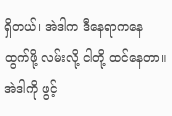ရှိတယ်၊ အဲဒါက ဒီနေရာကနေ ထွက်ဖို့ လမ်းလို့ ငါတို့ ထင်နေတာ။ အဲဒါကို ဖွင့်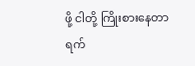ဖို့ ငါတို့ ကြိုးစားနေတာ ရက်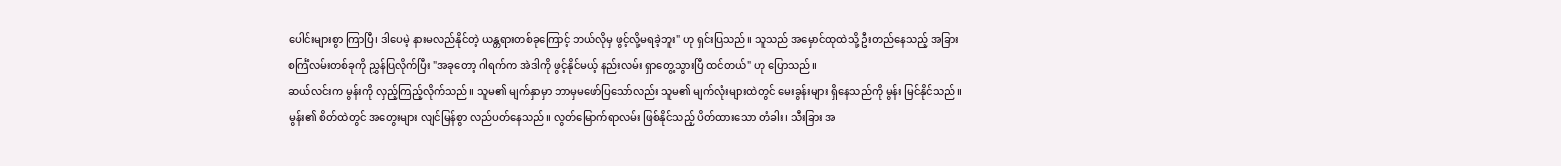ပေါင်းများစွာ ကြာပြီ၊ ဒါပေမဲ့ နားမလည်နိုင်တဲ့ ယန္တရားတစ်ခုကြောင့် ဘယ်လိုမှ ဖွင့်လို့မရခဲ့ဘူး" ဟု ရှင်းပြသည်။ သူသည် အမှောင်ထုထဲသို့ ဦးတည်နေသည့် အခြားစင်္ကြံလမ်းတစ်ခုကို ညွှန်ပြလိုက်ပြီး "အခုတော့ ဂါရက်က အဲဒါကို ဖွင့်နိုင်မယ့် နည်းလမ်း ရှာတွေ့သွားပြီ ထင်တယ်" ဟု ပြောသည်။
ဆယ်လင်းက မွန်းကို လှည့်ကြည့်လိုက်သည်။ သူမ၏ မျက်နှာမှာ ဘာမှမဖော်ပြသော်လည်း သူမ၏ မျက်လုံးများထဲတွင် မေးခွန်းများ ရှိနေသည်ကို မွန်း မြင်နိုင်သည်။
မွန်း၏ စိတ်ထဲတွင် အတွေးများ လျင်မြန်စွာ လည်ပတ်နေသည်။ လွတ်မြောက်ရာလမ်း ဖြစ်နိုင်သည့် ပိတ်ထားသော တံခါး၊ သီးခြား အ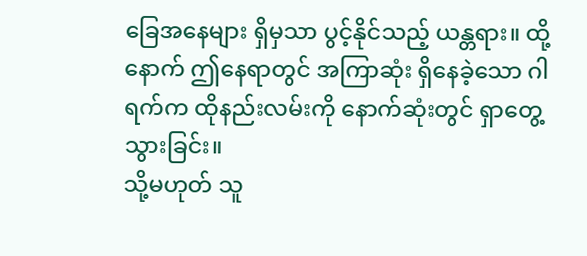ခြေအနေများ ရှိမှသာ ပွင့်နိုင်သည့် ယန္တရား။ ထို့နောက် ဤနေရာတွင် အကြာဆုံး ရှိနေခဲ့သော ဂါရက်က ထိုနည်းလမ်းကို နောက်ဆုံးတွင် ရှာတွေ့သွားခြင်း။
သို့မဟုတ် သူ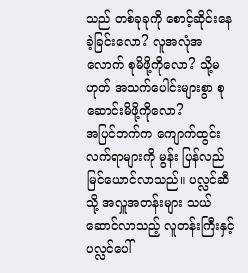သည် တစ်ခုခုကို စောင့်ဆိုင်းနေခဲ့ခြင်းလော? လူအလုံအလောက် စုမိဖို့ကိုလော? သို့မဟုတ် အသက်ပေါင်းများစွာ စုဆောင်းမိဖို့ကိုလော?
အပြင်ဘက်က ကျောက်ထွင်းလက်ရာများကို မွန်း ပြန်လည် မြင်ယောင်လာသည်။ ပလ္လင်ဆီသို့ အလှူအတန်းများ သယ်ဆောင်လာသည့် လူတန်းကြီးနှင့် ပလ္လင်ပေါ်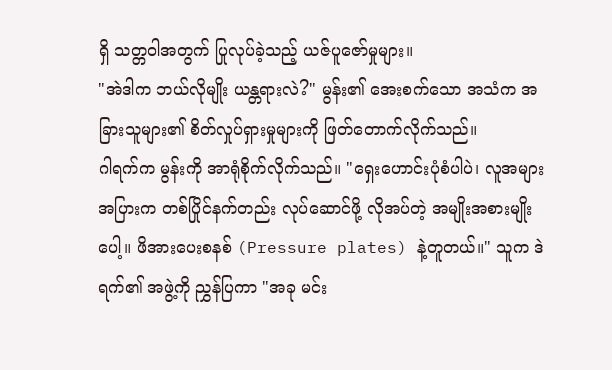ရှိ သတ္တဝါအတွက် ပြုလုပ်ခဲ့သည့် ယဇ်ပူဇော်မှုများ။
"အဲဒါက ဘယ်လိုမျိုး ယန္တရားလဲ?" မွန်း၏ အေးစက်သော အသံက အခြားသူများ၏ စိတ်လှုပ်ရှားမှုများကို ဖြတ်တောက်လိုက်သည်။
ဂါရက်က မွန်းကို အာရုံစိုက်လိုက်သည်။ "ရှေးဟောင်းပုံစံပါပဲ၊ လူအများအပြားက တစ်ပြိုင်နက်တည်း လုပ်ဆောင်ဖို့ လိုအပ်တဲ့ အမျိုးအစားမျိုးပေါ့။ ဖိအားပေးစနစ် (Pressure plates) နဲ့တူတယ်။" သူက ဒဲရက်၏ အဖွဲ့ကို ညွှန်ပြကာ "အခု မင်း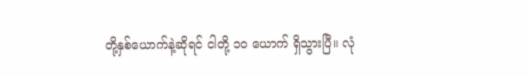တို့နှစ်ယောက်နဲ့ဆိုရင် ငါတို့ ၁၀ ယောက် ရှိသွားပြီ။ လုံ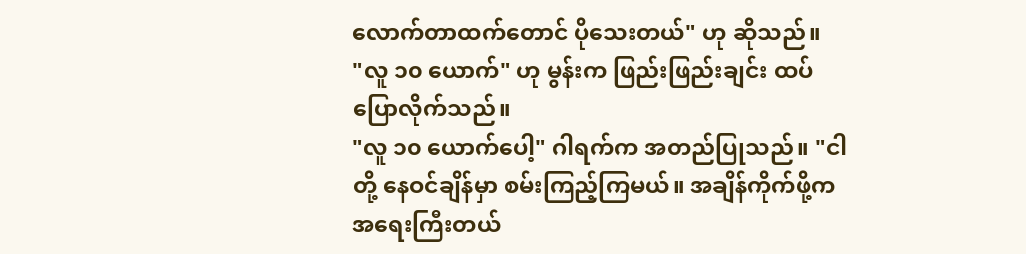လောက်တာထက်တောင် ပိုသေးတယ်" ဟု ဆိုသည်။
"လူ ၁၀ ယောက်" ဟု မွန်းက ဖြည်းဖြည်းချင်း ထပ်ပြောလိုက်သည်။
"လူ ၁၀ ယောက်ပေါ့" ဂါရက်က အတည်ပြုသည်။ "ငါတို့ နေဝင်ချိန်မှာ စမ်းကြည့်ကြမယ်။ အချိန်ကိုက်ဖို့က အရေးကြီးတယ်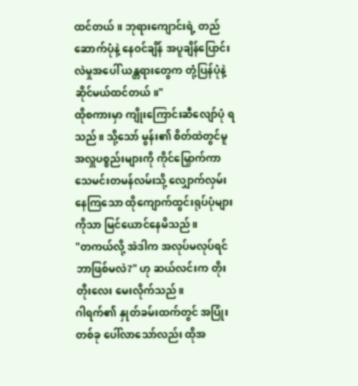ထင်တယ်။ ဘုရားကျောင်းရဲ့ တည်ဆောက်ပုံနဲ့ နေဝင်ချိန် အပူချိန်ပြောင်းလဲမှုအပေါ် ယန္တရားတွေက တုံ့ပြန်ပုံနဲ့ ဆိုင်မယ်ထင်တယ်။"
ထိုစကားမှာ ကျိုးကြောင်းဆီလျော်ပုံ ရသည်။ သို့သော် မွန်း၏ စိတ်ထဲတွင်မူ အလှူပစ္စည်းများကို ကိုင်မြှောက်ကာ သေမင်းတမန်လမ်းသို့ လျှောက်လှမ်းနေကြသော ထိုကျောက်ထွင်းရုပ်ပုံများကိုသာ မြင်ယောင်နေမိသည်။
"တကယ်လို့ အဲဒါက အလုပ်မလုပ်ရင် ဘာဖြစ်မလဲ?" ဟု ဆယ်လင်းက တိုးတိုးလေး မေးလိုက်သည်။
ဂါရက်၏ နှုတ်ခမ်းထက်တွင် အပြုံးတစ်ခု ပေါ်လာသော်လည်း ထိုအ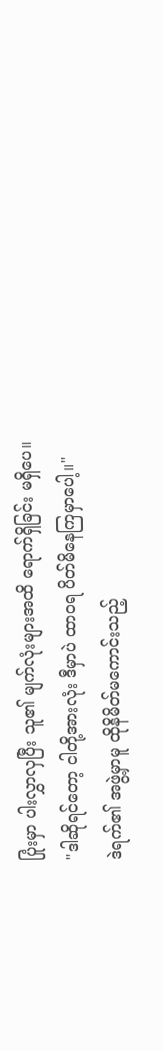ပြုံးမှာ ပါးလွှာလှပြီး သူ၏ မျက်လုံးများအထိ ရောက်ရှိခြင်း မရှိပေ။
"ဒါဆိုရင်တော့ ငါတို့အားလုံး ဒီမှာပဲ ထာဝရ ပိတ်မိနေကြမှာပေါ့။"
ဒဲရက်၏ အဖွဲ့မှာမူ ထိုနိမိတ်မကောင်းသည့်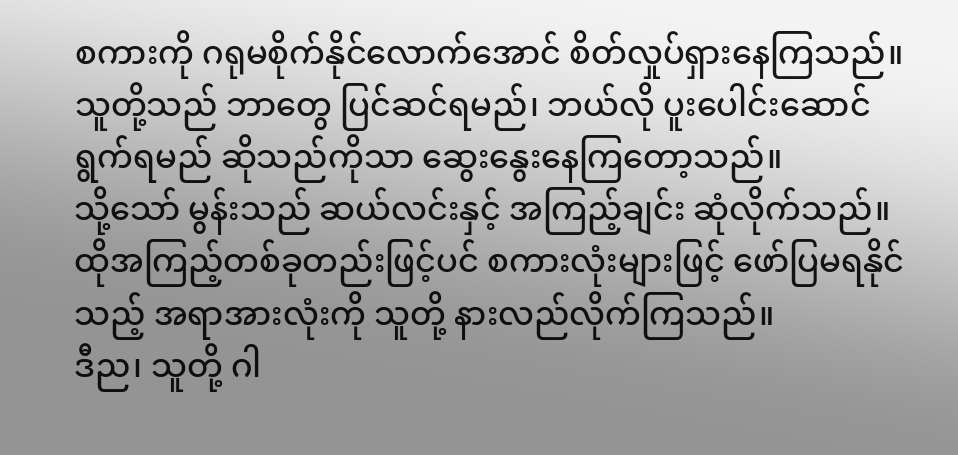စကားကို ဂရုမစိုက်နိုင်လောက်အောင် စိတ်လှုပ်ရှားနေကြသည်။ သူတို့သည် ဘာတွေ ပြင်ဆင်ရမည်၊ ဘယ်လို ပူးပေါင်းဆောင်ရွက်ရမည် ဆိုသည်ကိုသာ ဆွေးနွေးနေကြတော့သည်။
သို့သော် မွန်းသည် ဆယ်လင်းနှင့် အကြည့်ချင်း ဆုံလိုက်သည်။ ထိုအကြည့်တစ်ခုတည်းဖြင့်ပင် စကားလုံးများဖြင့် ဖော်ပြမရနိုင်သည့် အရာအားလုံးကို သူတို့ နားလည်လိုက်ကြသည်။
ဒီည၊ သူတို့ ဂါ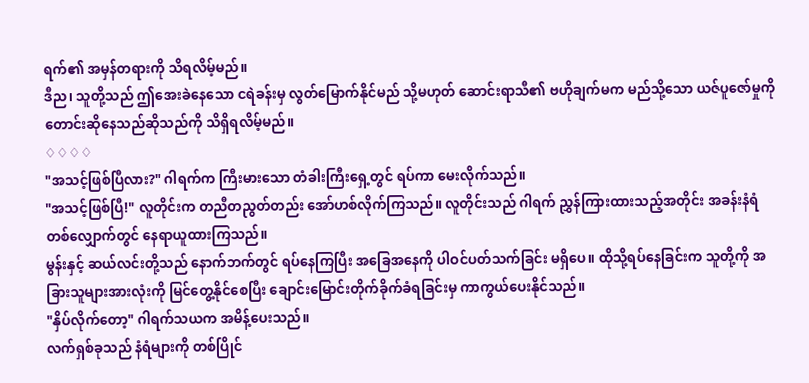ရက်၏ အမှန်တရားကို သိရလိမ့်မည်။
ဒီည၊ သူတို့သည် ဤအေးခဲနေသော ငရဲခန်းမှ လွတ်မြောက်နိုင်မည် သို့မဟုတ် ဆောင်းရာသီ၏ ဗဟိုချက်မက မည်သို့သော ယဇ်ပူဇော်မှုကို တောင်းဆိုနေသည်ဆိုသည်ကို သိရှိရလိမ့်မည်။
♢♢♢♢
"အသင့်ဖြစ်ပြီလား?" ဂါရက်က ကြီးမားသော တံခါးကြီးရှေ့တွင် ရပ်ကာ မေးလိုက်သည်။
"အသင့်ဖြစ်ပြီ!" လူတိုင်းက တညီတညွတ်တည်း အော်ဟစ်လိုက်ကြသည်။ လူတိုင်းသည် ဂါရက် ညွှန်ကြားထားသည့်အတိုင်း အခန်းနံရံ တစ်လျှောက်တွင် နေရာယူထားကြသည်။
မွန်းနှင့် ဆယ်လင်းတို့သည် နောက်ဘက်တွင် ရပ်နေကြပြီး အခြေအနေကို ပါဝင်ပတ်သက်ခြင်း မရှိပေ။ ထိုသို့ရပ်နေခြင်းက သူတို့ကို အခြားသူများအားလုံးကို မြင်တွေ့နိုင်စေပြီး ချောင်းမြောင်းတိုက်ခိုက်ခံရခြင်းမှ ကာကွယ်ပေးနိုင်သည်။
"နှိပ်လိုက်တော့" ဂါရက်သယက အမိန့်ပေးသည်။
လက်ရှစ်ခုသည် နံရံများကို တစ်ပြိုင်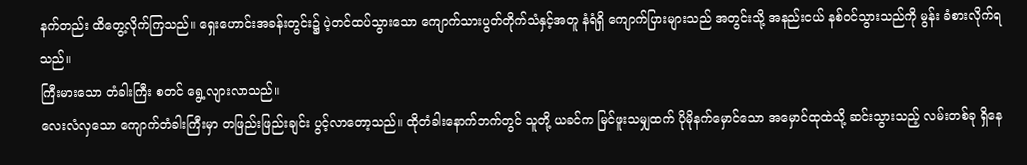နက်တည်း ထိတွေ့လိုက်ကြသည်။ ရှေးဟောင်းအခန်းတွင်း၌ ပဲ့တင်ထပ်သွားသော ကျောက်သားပွတ်တိုက်သံနှင့်အတူ နံရံရှိ ကျောက်ပြားများသည် အတွင်းသို့ အနည်းငယ် နစ်ဝင်သွားသည်ကို မွန်း ခံစားလိုက်ရသည်။
ကြီးမားသော တံခါးကြီး စတင် ရွေ့လျားလာသည်။
လေးလံလှသော ကျောက်တံခါးကြီးမှာ တဖြည်းဖြည်းချင်း ပွင့်လာတော့သည်။ ထိုတံခါးနောက်ဘက်တွင် သူတို့ ယခင်က မြင်ဖူးသမျှထက် ပိုမိုနက်မှောင်သော အမှောင်ထုထဲသို့ ဆင်းသွားသည့် လမ်းတစ်ခု ရှိနေ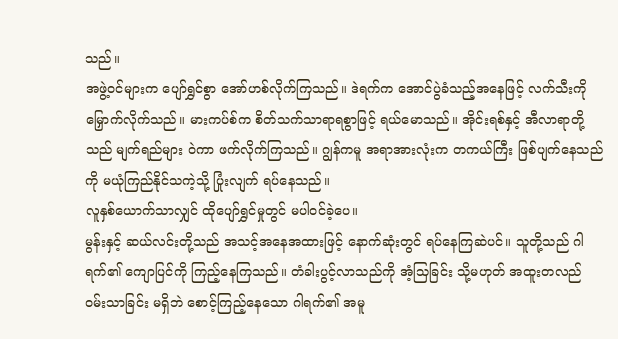သည်။
အဖွဲ့ဝင်များက ပျော်ရွှင်စွာ အော်ဟစ်လိုက်ကြသည်။ ဒဲရက်က အောင်ပွဲခံသည့်အနေဖြင့် လက်သီးကို မြှောက်လိုက်သည်။ မားကပ်စ်က စိတ်သက်သာရာရစွာဖြင့် ရယ်မောသည်။ အိုင်းရစ်နှင့် အီလာရာတို့သည် မျက်ရည်များ ဝဲကာ ဖက်လိုက်ကြသည်။ ဂျွန်ကမူ အရာအားလုံးက တကယ်ကြီး ဖြစ်ပျက်နေသည်ကို မယုံကြည်နိုင်သကဲ့သို့ ပြုံးလျက် ရပ်နေသည်။
လူနှစ်ယောက်သာလျှင် ထိုပျော်ရွှင်မှုတွင် မပါဝင်ခဲ့ပေ။
မွန်းနှင့် ဆယ်လင်းတို့သည် အသင့်အနေအထားဖြင့် နောက်ဆုံးတွင် ရပ်နေကြဆဲပင်။ သူတို့သည် ဂါရက်၏ ကျောပြင်ကို ကြည့်နေကြသည်။ တံခါးပွင့်လာသည်ကို အံ့သြခြင်း သို့မဟုတ် အထူးတလည် ဝမ်းသာခြင်း မရှိဘဲ စောင့်ကြည့်နေသော ဂါရက်၏ အမူ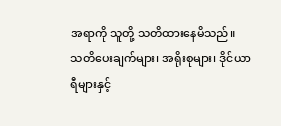အရာကို သူတို့ သတိထားနေမိသည်။
သတိပေးချက်များ၊ အရိုးစုများ၊ ဒိုင်ယာရီများနှင့်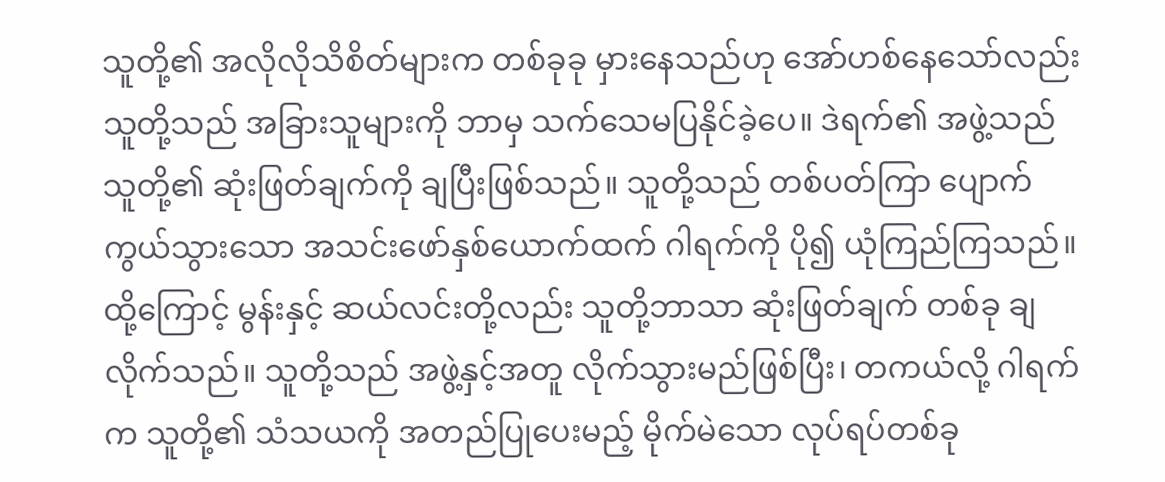သူတို့၏ အလိုလိုသိစိတ်များက တစ်ခုခု မှားနေသည်ဟု အော်ဟစ်နေသော်လည်း သူတို့သည် အခြားသူများကို ဘာမှ သက်သေမပြနိုင်ခဲ့ပေ။ ဒဲရက်၏ အဖွဲ့သည် သူတို့၏ ဆုံးဖြတ်ချက်ကို ချပြီးဖြစ်သည်။ သူတို့သည် တစ်ပတ်ကြာ ပျောက်ကွယ်သွားသော အသင်းဖော်နှစ်ယောက်ထက် ဂါရက်ကို ပို၍ ယုံကြည်ကြသည်။
ထို့ကြောင့် မွန်းနှင့် ဆယ်လင်းတို့လည်း သူတို့ဘာသာ ဆုံးဖြတ်ချက် တစ်ခု ချလိုက်သည်။ သူတို့သည် အဖွဲ့နှင့်အတူ လိုက်သွားမည်ဖြစ်ပြီး၊ တကယ်လို့ ဂါရက်က သူတို့၏ သံသယကို အတည်ပြုပေးမည့် မိုက်မဲသော လုပ်ရပ်တစ်ခု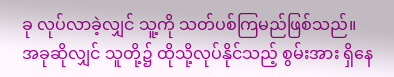ခု လုပ်လာခဲ့လျှင် သူ့ကို သတ်ပစ်ကြမည်ဖြစ်သည်။
အခုဆိုလျှင် သူတို့၌ ထိုသို့လုပ်နိုင်သည့် စွမ်းအား ရှိနေ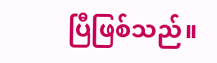ပြီဖြစ်သည်။